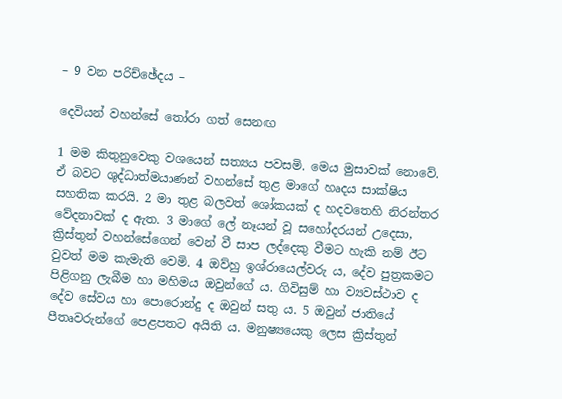– 9 වන පරිච්ඡේදය –

දෙවියන් වහන්සේ තෝරා ගත් සෙනඟ

1 මම කිතුනුවෙකු වශයෙන් සත්‍යය පවසමි. මෙය මුසාවක් නොවේ. ඒ බවට ශුද්ධාත්මයාණන් වහන්සේ තුළ මාගේ හෘදය සාක්ෂිය සහතික කරයි. 2 මා තුළ බලවත් ශෝකයක් ද හදවතෙහි නිරන්තර වේදනාවක් ද ඇත. 3 මාගේ ලේ නෑයන් වූ සහෝදරයන් උදෙසා, ක්‍රිස්තුන් වහන්සේගෙන් වෙන් වී සාප ලද්දෙකු වීමට හැකි නම් ඊට වුවත් මම කැමැති වෙමි. 4 ඔව්හු ඉශ්රායෙල්වරු ය, දේව පුත්‍රකමට පිළිගනු ලැබීම හා මහිමය ඔවුන්ගේ ය. ගිවිසුම් හා ව්‍යවස්ථාව ද දේව සේවය හා පොරොන්දු ද ඔවුන් සතු ය. 5 ඔවුන් ජාතියේ පීතෘවරුන්ගේ පෙළපතට අයිති ය. මනුෂ්‍යයෙකු ලෙස ක්‍රිස්තුන්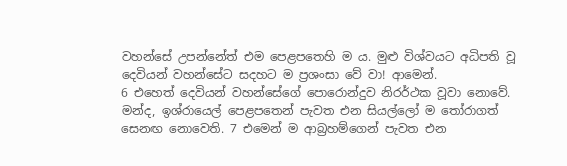වහන්සේ උපන්නේත් එම පෙළපතෙහි ම ය. මුළු විශ්වයට අධිපති වූ දෙවියන් වහන්සේට සදහට ම ප්‍රශංසා වේ වා! ආමෙන්.
6 එහෙත් දෙවියන් වහන්සේගේ පොරොන්දුව නිරර්ථක වූවා නොවේ. මන්ද, ඉශ්රායෙල් පෙළපතෙන් පැවත එන සියල්ලෝ ම තෝරාගත් සෙනඟ නොවෙ‍ති. 7 එමෙන් ම ආබ්‍රහම්ගෙන් පැවත එන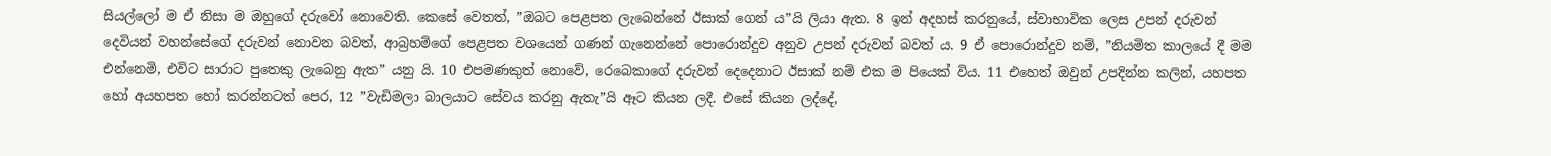සියල්ලෝ ම ඒ නිසා ම ඔහුගේ දරුවෝ නොවෙ‍ති. කෙසේ වෙතත්, ”ඔබට පෙළපත ලැබෙන්නේ ඊසාක් ගෙන් ය”යි ලියා ඇත. 8 ඉන් අදහස් කරනුයේ, ස්වාභාවික ලෙස උපන් දරුවන් දෙවියන් වහන්සේගේ දරුවන් නොවන බවත්, ආබ්‍රහම්ගේ පෙළපත වශයෙන් ගණන් ගැනෙන්නේ පොරොන්දුව අනුව උපන් දරුවන් බවත් ය. 9 ඒ පොරොන්දුව නම්, ”නියමිත කාලයේ දී මම එන්නෙමි, එවිට සාරාට පුතෙකු ලැබෙනු ඇත” යනු යි. 10 එපමණකුත් නොවේ, රෙබෙකාගේ දරුවන් දෙදෙනාට ඊසාක් නම් එක ම පියෙක් විය. 11 එහෙත් ඔවුන් උපදින්න කලින්, යහපත හෝ අයහපත හෝ කරන්නටත් පෙර, 12 ”වැඩිමලා බාලයාට සේවය කරනු ඇතැ”යි ඈට කියන ලදී. එසේ කියන ලද්දේ,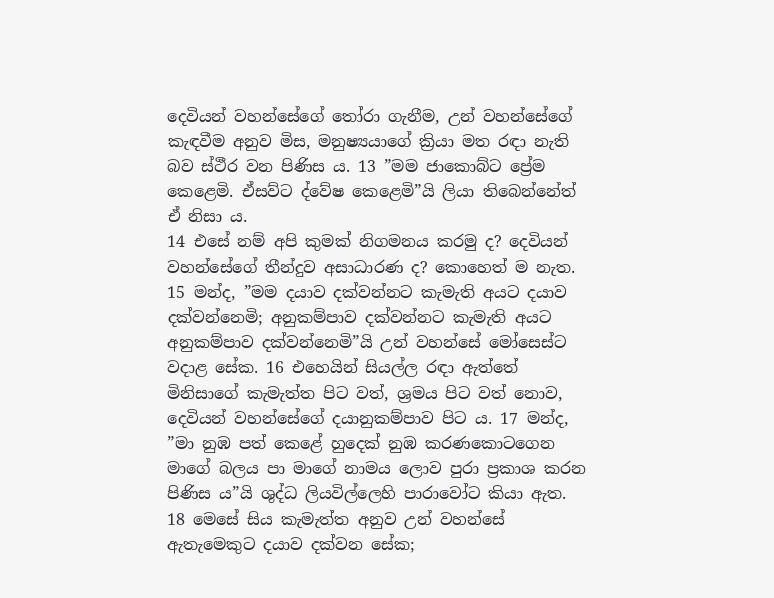දෙවියන් වහන්සේගේ තෝරා ගැනීම, උන් වහන්සේගේ කැඳවීම අනුව මිස, මනුෂ්‍යයාගේ ක්‍රියා මත රඳා නැති බව ස්ථීර වන පිණිස ය. 13 ”මම ජාකොබ්ට ප්‍රේම කෙළෙමි. ඒසව්ට ද්වේෂ කෙළෙමි”යි ලියා තිබෙන්නේත් ඒ නිසා ය.
14 එසේ නම් අපි කුමක් නිගමනය කරමු ද? දෙවියන් වහන්සේගේ තීන්දුව අසාධාරණ ද? කොහෙත් ම නැත. 15 මන්ද, ”මම දයාව දක්වන්නට කැමැති අයට දයාව දක්වන්නෙමි; අනුකම්පාව දක්වන්නට කැමැති අයට අනුකම්පාව දක්වන්නෙමි”යි උන් වහන්සේ මෝසෙස්ට වදාළ සේක. 16 එහෙයින් සියල්ල රඳා ඇත්තේ මිනිසාගේ කැමැත්ත පිට වත්, ශ්‍රමය පිට වත් නොව, දෙවියන් වහන්සේගේ දයානුකම්පාව පිට ය. 17 මන්ද, ”මා නුඹ පත් කෙළේ හුදෙක් නුඹ කරණකොටගෙන මාගේ බලය පා මාගේ නාමය ලොව පුරා ප්‍රකාශ කරන පිණිස ය”යි ශුද්ධ ලියවිල්ලෙහි පාරාවෝට කියා ඇත. 18 මෙසේ සිය කැමැත්ත අනුව උන් වහන්සේ ඇතැමෙකුට දයාව දක්වන සේක;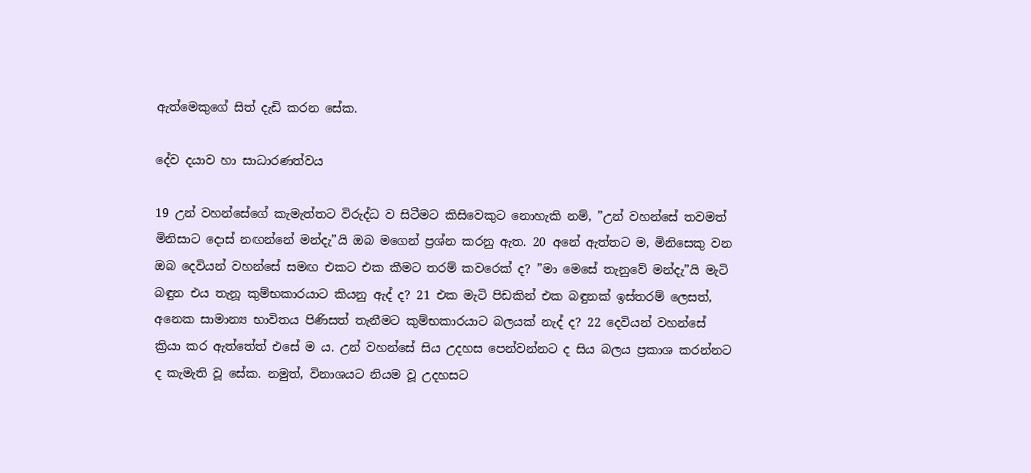ඇත්මෙකුගේ සිත් දැඩි කරන සේක.

දේව දයාව හා සාධාරණත්වය

19 උන් වහන්සේගේ කැමැත්තට විරුද්ධ ව සිටීමට කිසිවෙකුට නොහැකි නම්, ”උන් වහන්සේ තවමත් මිනිසාට දොස් නඟන්නේ මන්දැ”යි ඔබ මගෙන් ප්‍රශ්න කරනු ඇත. 20 අනේ ඇත්තට ම, මිනිසෙකු වන ඔබ දෙවියන් වහන්සේ සමඟ එකට එක කීමට තරම් කවරෙක් ද? ”මා මෙසේ තැනුවේ මන්දැ”යි මැටි බඳුන එය තැනූ කුම්භකාරයාට කියනු ඇද් ද? 21 එක මැටි පිඩකින් එක බඳුනක් ඉස්තරම් ලෙසත්, අනෙක සාමාන්‍ය භාවිතය පිණිසත් තැනීමට කුම්භකාරයාට බලයක් නැද් ද? 22 දෙවියන් වහන්සේ ක්‍රියා කර ඇත්තේත් එසේ ම ය. උන් වහන්සේ සිය උදහස පෙන්වන්නට ද සිය බලය ප්‍රකාශ කරන්නට ද කැමැති වූ සේක. නමුත්, විනාශයට නියම වූ උදහසට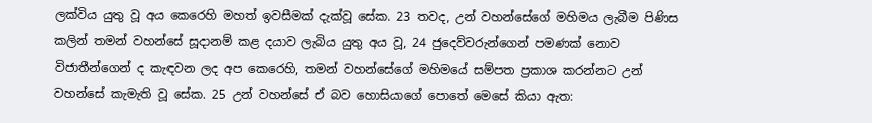ලක්විය යුතු වූ අය කෙරෙහි මහත් ඉවසීමක් දැක්වූ සේක. 23 තවද, උන් වහන්සේගේ මහිමය ලැබීම පිණිස කලින් තමන් වහන්සේ සූදානම් කළ දයාව ලැබිය යුතු අය වූ, 24 ජුදෙව්වරුන්ගෙන් පමණක් නොව විජාතීන්ගෙන් ද කැඳවන ලද අප කෙරෙහි, තමන් වහන්සේගේ මහිමයේ සම්පත ප්‍රකාශ කරන්නට උන් වහන්සේ කැමැති වූ සේක. 25 උන් වහන්සේ ඒ බව හොසියාගේ පොතේ මෙසේ කියා ඇත: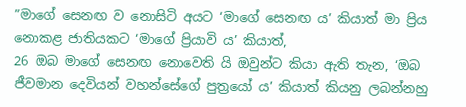”මාගේ සෙනඟ ව නොසිටි අයට ‘මාගේ සෙනඟ ය’ කියාත් මා ප්‍රිය නොකළ ජාතියකට ‘මාගේ ප්‍රියාවි ය’ කියාත්,
26 ඔබ මාගේ සෙනඟ නොවෙ‍ති යි ඔවුන්ට කියා ඇති තැන, ‘ඔබ ජීවමාන දෙවියන් වහන්සේගේ පුත්‍රයෝ ය’ කියාත් කියනු ලබන්නහු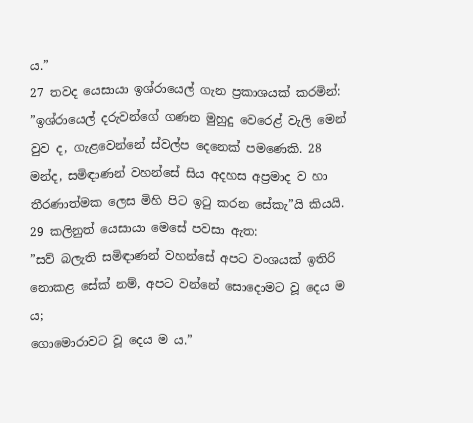ය.”
27 තවද යෙසායා ඉශ්රායෙල් ගැන ප්‍රකාශයක් කරමින්: ”ඉශ්රායෙල් දරුවන්ගේ ගණන මුහුදු වෙරෙළ් වැලි මෙන් වුව ද, ගැළවෙන්නේ ස්වල්ප දෙනෙක් පමණෙකි. 28 මන්ද, සමිඳාණන් වහන්සේ සිය අදහස අප්‍රමාද ව හා තීරණාත්මක ලෙස මිහි පිට ඉටු කරන සේකැ”යි කියයි. 29 කලිනුත් යෙසායා මෙසේ පවසා ඇත:
”සව් බලැති සමිඳාණන් වහන්සේ අපට වංශයක් ඉතිරි නොකළ සේක් නම්, අපට වන්නේ සොදොමට වූ දෙය ම ය;
ගොමොරාවට වූ දෙය ම ය.”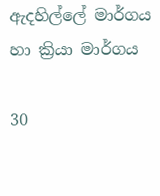ඇදහිල්ලේ මාර්ගය හා ක්‍රියා මාර්ගය

30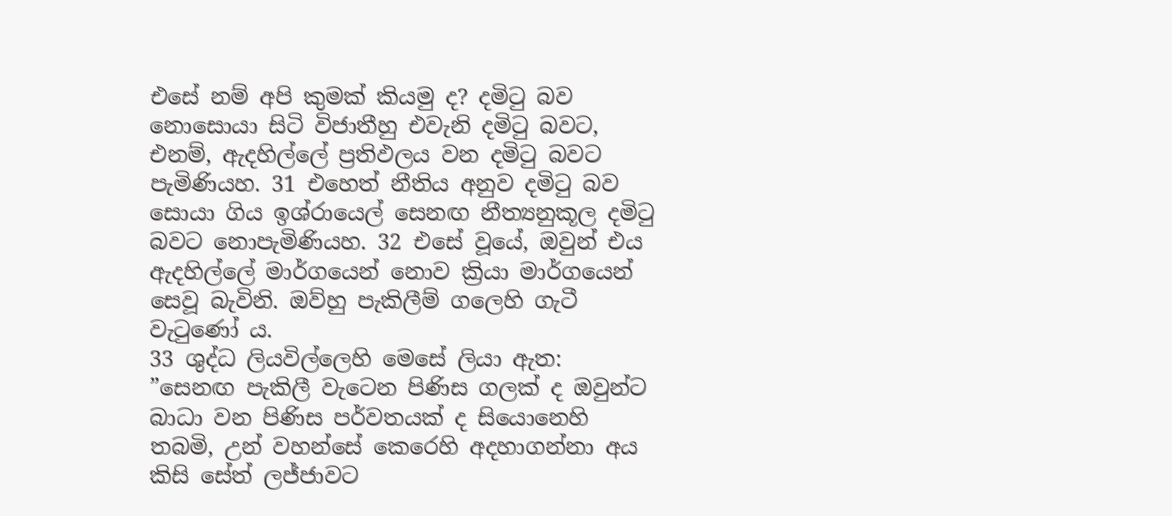එසේ නම් අපි කුමක් කියමු ද? දමිටු බව නොසොයා සිටි විජාතීහු එවැනි දමිටු බවට, එනම්, ඇදහිල්ලේ ප්‍රතිඵලය වන දමිටු බවට පැමිණියහ. 31 එහෙත් නීතිය අනුව දමිටු බව සොයා ගිය ඉශ්රායෙල් සෙනඟ නීත්‍යනුකූල දමිටු බවට නොපැමිණියහ. 32 එසේ වූයේ, ඔවුන් එය ඇදහිල්ලේ මාර්ගයෙන් නොව ක්‍රියා මාර්ගයෙන් සෙවූ බැවිනි. ඔව්හු පැකිලීම් ගලෙහි ගැටී වැටුණෝ ය.
33 ශුද්ධ ලියවිල්ලෙහි මෙසේ ලියා ඇත:
”සෙනඟ පැකිලී වැටෙන පිණිස ගලක් ද ඔවුන්ට බාධා වන පිණිස පර්වතයක් ද සියොනෙහි තබමි, උන් වහන්සේ කෙරෙහි අදහාගන්නා අය කිසි සේත් ලජ්ජාවට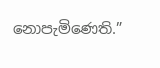නොපැමිණෙති.”